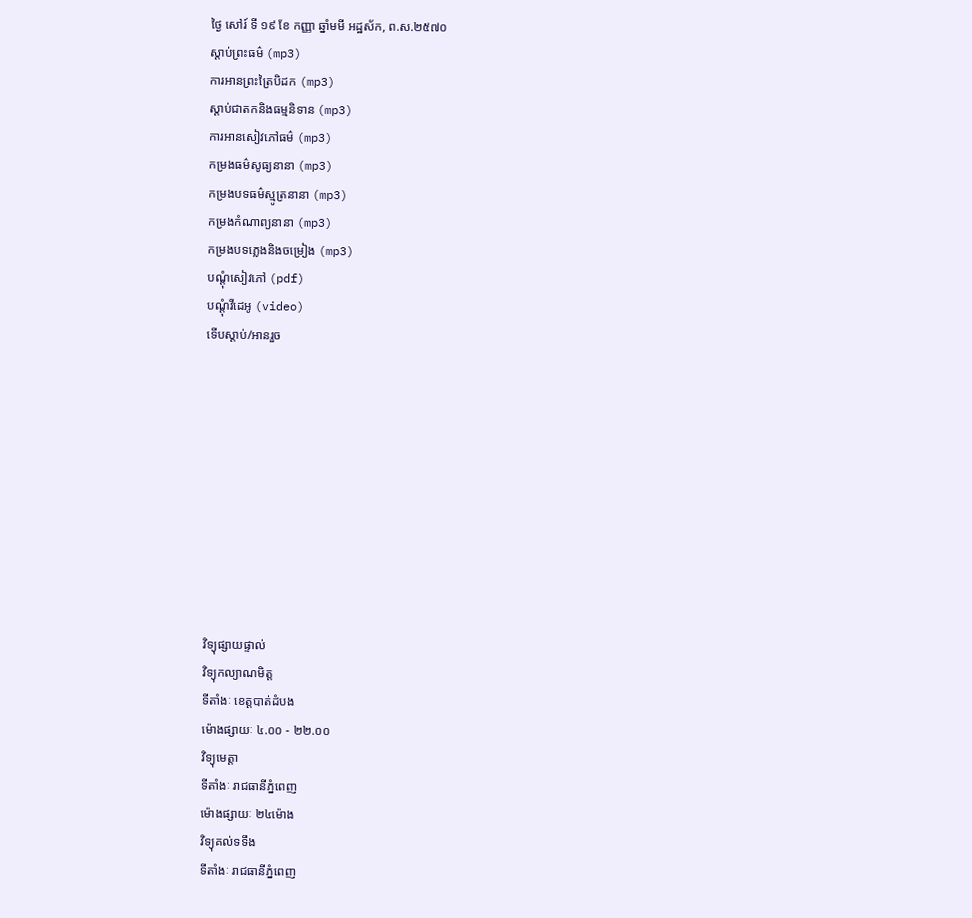ថ្ងៃ សៅរ៍ ទី ១៩ ខែ កញ្ញា ឆ្នាំមមី អដ្ឋស័ក, ព.ស.២៥៧០
ស្តាប់ព្រះធម៌ (mp3)
ការអានព្រះត្រៃបិដក (mp3)
ស្តាប់ជាតកនិងធម្មនិទាន (mp3)
ការអានសៀវភៅធម៌ (mp3)
កម្រងធម៌សូធ្យនានា (mp3)
កម្រងបទធម៌ស្មូត្រនានា (mp3)
កម្រងកំណាព្យនានា (mp3)
កម្រងបទភ្លេងនិងចម្រៀង (mp3)
បណ្តុំសៀវភៅ (pdf)
បណ្តុំវីដេអូ (video)
ទើបស្តាប់/អានរួច










វិទ្យុផ្សាយផ្ទាល់
វិទ្យុកល្យាណមិត្ត
ទីតាំងៈ ខេត្តបាត់ដំបង
ម៉ោងផ្សាយៈ ៤.០០ - ២២.០០
វិទ្យុមេត្តា
ទីតាំងៈ រាជធានីភ្នំពេញ
ម៉ោងផ្សាយៈ ២៤ម៉ោង
វិទ្យុគល់ទទឹង
ទីតាំងៈ រាជធានីភ្នំពេញ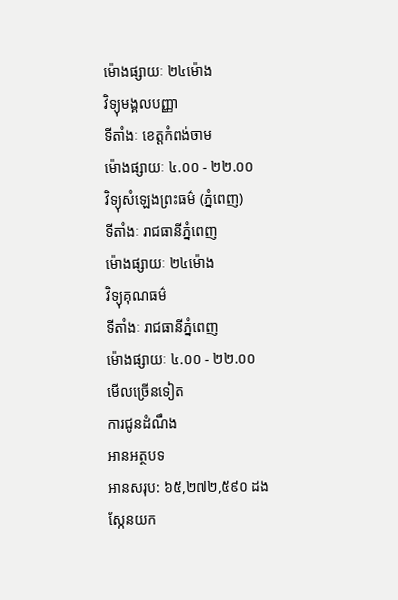ម៉ោងផ្សាយៈ ២៤ម៉ោង
វិទ្យុមង្គលបញ្ញា
ទីតាំងៈ ខេត្តកំពង់ចាម
ម៉ោងផ្សាយៈ ៤.០០ - ២២.០០
វិទ្យុសំឡេងព្រះធម៌ (ភ្នំពេញ)
ទីតាំងៈ រាជធានីភ្នំពេញ
ម៉ោងផ្សាយៈ ២៤ម៉ោង
វិទ្យុគុណធម៌
ទីតាំងៈ រាជធានីភ្នំពេញ
ម៉ោងផ្សាយៈ ៤.០០ - ២២.០០
មើលច្រើនទៀត
ការជូនដំណឹង
អានអត្ថបទ
អានសរុប: ៦៥,២៧២,៥៩០ ដង
ស្កែនយក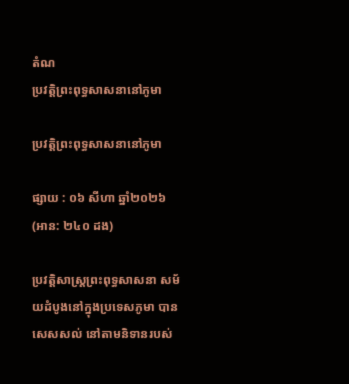តំណ
ប្រវត្តិព្រះពុទ្ធសាសនានៅភូមា

ប្រវត្តិព្រះពុទ្ធសាសនានៅភូមា

ផ្សាយ : ០៦ សីហា ឆ្នាំ២០២៦ (អាន: ២៤០ ដង)

ប្រវត្តិសាស្ត្រព្រះពុទ្ធសាសនា សម័យដំបូងនៅក្នុងប្រទេសភូមា បានសេសសល់ នៅតាមនិទានរបស់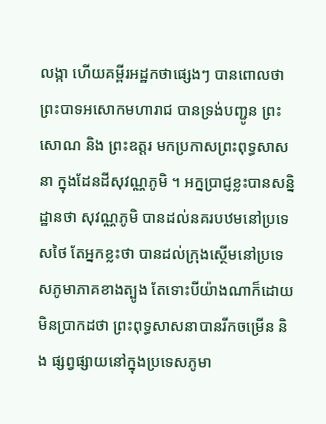លង្កា ហើយគម្ពីរអដ្ឋកថាផ្សេងៗ បានពោលថា ព្រះបាទអសោកមហារាជ បានទ្រង់បញ្ជូន ព្រះសោណ និង ព្រះឧត្តរ មកប្រកាសព្រះពុទ្ធសាសនា ក្នុងដែនដីសុវណ្ណភូមិ ។ អក្នប្រាជ្ញខ្លះបានសន្និដ្ឋានថា សុវណ្ណភូមិ បានដល់នគរបឋមនៅប្រទេសថៃ តែអ្នកខ្លះថា បានដល់ក្រុងស្ថើមនៅប្រទេសភូមាភាគខាងត្បូង តែទោះបីយ៉ាងណាក៏ដោយមិនប្រាកដថា ព្រះពុទ្ធសាសនាបានរីកចម្រើន និង ផ្សព្វផ្សាយនៅក្នុងប្រទេសភូមា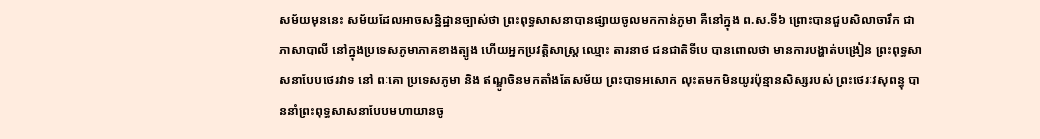សម័យមុននេះ សម័យដែលអាចសន្និដ្ឋានច្បាស់ថា ព្រះពុទ្ធសាសនាបានផ្សាយចូលមកកាន់ភូមា គឺនៅក្នុង ព.ស.ទី៦ ព្រោះបានជួបសិលាចារឹក ជាភាសាបាលី នៅក្នុងប្រទេសភូមាភាគខាងត្បូង ហើយអ្នកប្រវត្តិសាស្រ្ត ឈ្មោះ តារនាថ ជនជាតិទីបេ បានពោលថា មានការបង្ហាត់បង្រៀន ព្រះពុទ្ធសាសនាបែបថេរវាទ នៅ ពៈគោ ប្រទេសភូមា និង ឥណ្ឌូចិនមកតាំងតែសម័យ ព្រះបាទអសោក លុះតមកមិនយូរប៉ុន្មានសិស្សរបស់ ព្រះថេរៈវសុពន្ធុ បាននាំព្រះពុទ្ធសាសនាបែបមហាយានចូ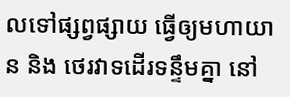លទៅផ្សព្វផ្សាយ ធ្វើឲ្យមហាយាន និង ថេរវាទដើរទន្ទឹមគ្នា នៅ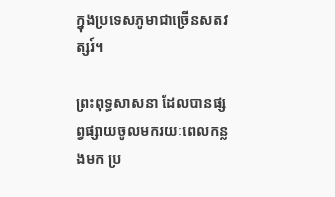ក្នុងប្រទេសភូមាជាច្រើនសតវត្សរ៍។

ព្រះពុទ្ធសាសនា ដែលបានផ្សព្វផ្សាយចូលមករយៈពេលកន្លងមក ប្រ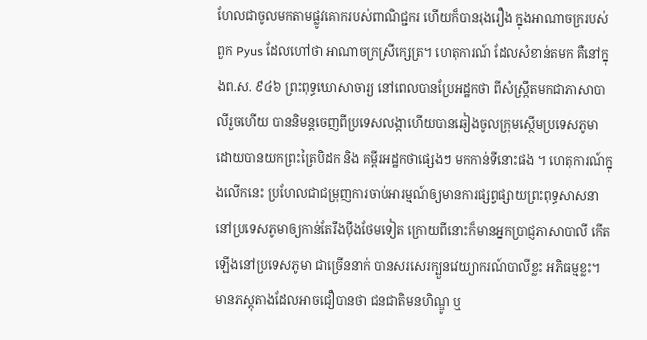ហែលជាចូលមកតាមផ្លូវគោករបស់ពាណិជ្ជករ ហើយក៏បានរុងរឿង ក្នុងអាណាចក្ររបស់ ពួក Pyus ដែលហៅថា អាណាចក្រស្រីក្សេត្រ។ ហេតុការណ៍ ដែលសំខាន់តមក គឺនៅក្នុងព.ស. ៩៤៦ ព្រះពុទ្ធឃោសាចារ្យ នៅពេលបានប្រែអដ្ឋកថា ពីសំស្ក្រឹតមកជាភាសាបាលីរួចហើយ បាននិមន្តចេញពីប្រទេសលង្កាហើយបានឆៀងចូលក្រុមស្ថើមប្រទេសភូមា ដោយបានយកព្រះត្រៃបិដក និង គម្ពីរអដ្ឋកថាផ្សេងៗ មកកាន់ទីនោះផង ។ ហេតុការណ៍ក្នុងលើកនេះ ប្រហែលជាជម្រុញការចាប់អារម្មណ៍ឲ្យមានការផ្សព្វផ្សាយព្រះពុទ្ធសាសនានៅប្រទេសភូមាឲ្យកាន់តែរឹងប៉ឹងថែមទៀត ក្រោយពីនោះក៏មានអ្នកប្រាជ្ញភាសាបាលី កើតឡើងនៅប្រទេសភូមា ជាច្រើននាក់ បានសរសេរក្បួនវេយ្យាករណ៍បាលីខ្លះ អភិធម្មខ្លះ។ មានភស្តុតាងដែលអាចជឿបានថា ជនជាតិមនហិណ្ឌូ ឬ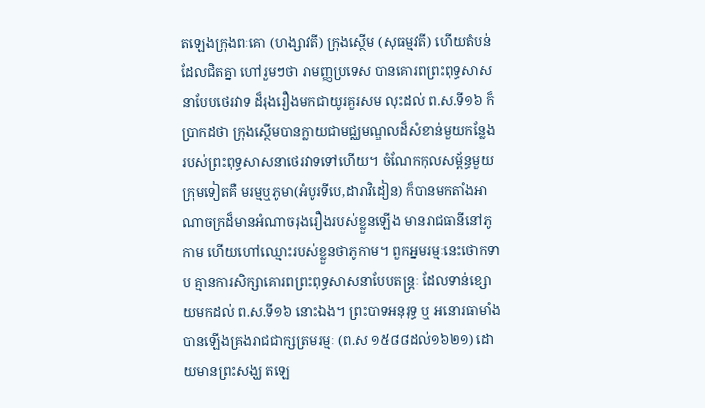តឡេងក្រុងពៈគោ (ហង្សាវតី) ក្រុងស្ថើម (សុធម្មវតី) ហើយតំបន់ ដែលជិតគ្នា ហៅរួមៗថា រាមញ្ញប្រទេស បានគោរពព្រះពុទ្ធសាសនាបែបថេរវាទ ដ៏រុងរឿងមកជាយូរគួរសម លុះដល់ ព.ស.ទី១៦ ក៏ប្រាកដថា ក្រុងស្ថើមបានក្លាយជាមជ្ឈមណ្ឌលដ៏សំខាន់មួយកន្លែង របស់ព្រះពុទ្ធសាសនាថេរវាទទៅហើយ។ ចំណែកកុលសម្ព័ន្ធមួយក្រុមទៀតគឺ មរម្មឬភូមា(អំបូរទីបេ,ដារាវិដៀន) ក៏បានមកតាំងអាណាចក្រដ៏មានអំណាចរុងរឿងរបស់ខ្លួនឡើង មានរាជធានីនៅភូកាម ហើយហៅឈ្មោះរបស់ខ្លួនថាភូកាម។ ពួកអ្នមរម្មៈនេះថោកទាប គ្មានការសិក្សាគោរពព្រះពុទ្ធសាសនាបែបតន្ត្រៈ ដែលទាន់ខ្សោយមកដល់ ព.ស.ទី១៦ នោះឯង។ ព្រះបាទអនុរុទ្ធ ឬ អនោរធាមាំង បានឡើងគ្រងរាជជាក្សត្រមរម្មៈ (ព.ស ១៥៨៨ដល់១៦២១) ដោយមានព្រះសង្ឃ តឡេ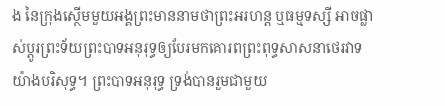ង នៃក្រុងស្ថើមមួយអង្គព្រះមាននាមថាព្រះអរហន្ត ឬធម្មទស្សី អាចផ្លាស់ប្តូរព្រះទ័យព្រះបាទអនុរុទ្ធឲ្យបែរមកគោរពព្រះពុទ្ធសាសនាថេរវាទយ៉ាងបរិសុទ្ធ។ ព្រះបាទអនុរុទ្ធ ទ្រង់បានរួមជាមួយ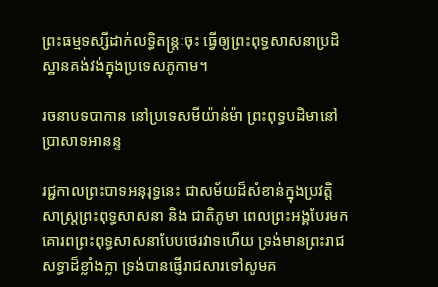ព្រះធម្មទស្សីដាក់លទ្ធិតន្ត្រៈចុះ ធ្វើឲ្យព្រះពុទ្ធសាសនាប្រដិស្ឋានគង់វង់ក្នុងប្រទេសភូកាម។

រចនាបទបាកាន នៅប្រទេសមីយ៉ាន់ម៉ា ព្រះពុទ្ធបដិមានៅប្រាសាទអានន្ទ

រជ្ជកាលព្រះបាទអនុរុទ្ធនេះ ជាសម័យដ៏សំខាន់ក្នុងប្រវត្តិសាស្ត្រព្រះពុទ្ធសាសនា និង ជាតិភូមា ពេលព្រះអង្គបែរមកគោរពព្រះពុទ្ធសាសនាបែបថេរវាទហើយ ទ្រង់មានព្រះរាជសទ្ធាដ៏ខ្លាំងក្លា ទ្រង់បានផ្ញើរាជសារទៅសូមគ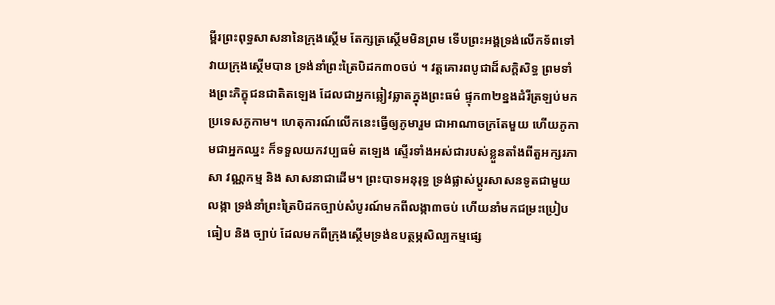ម្ពីរព្រះពុទ្ធសាសនានៃក្រុងស្ថើម តែក្សត្រស្ថើមមិនព្រម ទើបព្រះអង្គទ្រង់លើកទ័ពទៅវាយក្រុងស្ថើមបាន ទ្រង់នាំព្រះត្រៃបិដក៣០ចប់ ។ វត្តគោរពបូជាដ៏សក្តិសិទ្ធ ព្រមទាំងព្រះភិក្ខុជនជាតិតឡេង ដែលជាអ្នកឆ្លៀវឆ្លាតក្នុងព្រះធម៌ ផ្ទុក៣២ខ្នងដំរីត្រឡប់មកប្រទេសភូកាម។ ហេតុការណ៍លើកនេះធ្វើឲ្យភូមារួម ជាអាណាចក្រតែមួយ ហើយភូកាមជាអ្នកឈ្នះ ក៏ទទួលយកវប្បធម៌ តឡេង ស្ទើរទាំងអស់ជារបស់ខ្លួនតាំងពីតួអក្សរភាសា វណ្ណកម្ម និង សាសនាជាដើម។ ព្រះបាទអនុរុទ្ធ ទ្រង់ផ្លាស់ប្តូរសាសនទូតជាមួយលង្កា ទ្រង់នាំព្រះត្រៃបិដកច្បាប់សំបូរណ៍មកពីលង្កា៣ចប់ ហើយនាំមកជម្រះប្រៀបធៀប និង ច្បាប់ ដែលមកពីក្រុងស្ថើមទ្រង់ឧបត្ថម្ភសិល្បកម្មផ្សេ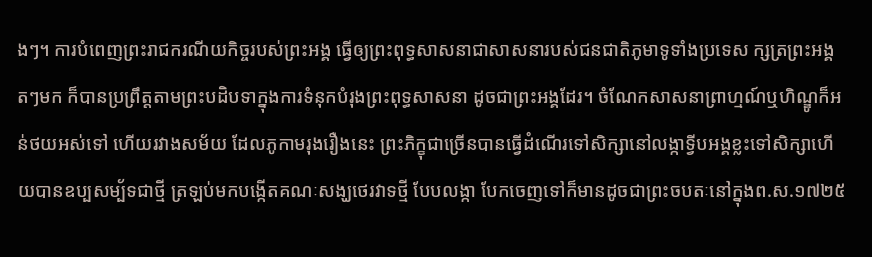ងៗ។ ការបំពេញព្រះរាជករណីយកិច្ចរបស់ព្រះអង្គ ធ្វើឲ្យព្រះពុទ្ធសាសនាជាសាសនារបស់ជនជាតិភូមាទូទាំងប្រទេស ក្សត្រព្រះអង្គតៗមក ក៏បានប្រព្រឹត្តតាមព្រះបដិបទាក្នុងការទំនុកបំរុងព្រះពុទ្ធសាសនា ដូចជាព្រះអង្គដែរ។ ចំណែកសាសនាព្រាហ្មណ៍ឬហិណ្ឌូក៏អន់ថយអស់ទៅ ហើយរវាងសម័យ ដែលភូកាមរុងរឿងនេះ ព្រះភិក្ខុជាច្រើនបានធ្វើដំណើរទៅសិក្សានៅលង្កាទ្វីបអង្គខ្លះទៅសិក្សាហើយបានឧប្បសម្ប័ទជាថ្មី ត្រឡប់មកបង្កើតគណៈសង្ឃថេរវាទថ្មី បែបលង្កា បែកចេញទៅក៏មានដូចជាព្រះចបតៈនៅក្នុងព.ស.១៧២៥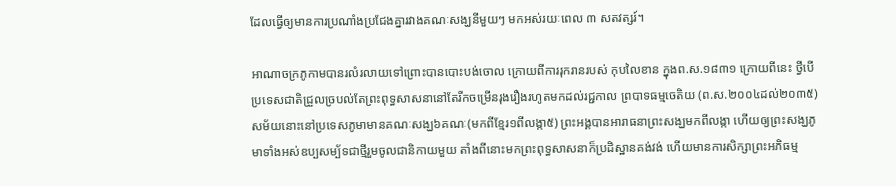ដែលធ្វើឲ្យមានការប្រណាំងប្រជែងគ្នារវាងគណៈសង្ឃនីមួយៗ មកអស់រយៈពេល ៣ សតវត្សរ៍។

អាណាចក្រភូកាមបានរលំរលាយទៅព្រោះបានបោះបង់ចោល ក្រោយពីការរុករានរបស់ កុបលៃខាន ក្នុងព.ស.១៨៣១ ក្រោយពីនេះ ថ្វីបើប្រទេសជាតិជ្រួលច្របល់តែព្រះពុទ្ធសាសនានៅតែរីកចម្រើនរុងរឿងរហូតមកដល់រជ្ជកាល ព្របាទធម្មចេតិយ (ព.ស.២០០៤ដល់២០៣៥) សម័យនោះនៅប្រទេសភូមាមានគណៈសង្ឃ៦គណៈ(មកពីខ្មែរ១ពីលង្កា៥) ព្រះអង្គបានអារាធនាព្រះសង្ឃមកពីលង្កា ហើយឲ្យព្រះសង្ឃភូមាទាំងអស់ឧប្បសម្ប័ទជាថ្មីរួមចូលជានិកាយមួយ តាំងពីនោះមកព្រះពុទ្ធសាសនាក៏ប្រដិស្ឋានគង់វង់ ហើយមានការសិក្សាព្រះអភិធម្ម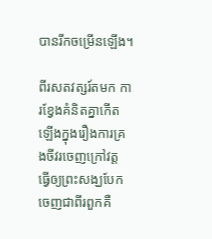បានរីកចម្រើនឡើង។

ពីរសតវត្សរ៍តមក ការខ្វែងគំនិតគ្នាកើតឡើងក្នុងរឿងការគ្រងចីវរចេញក្រៅវត្ត ធ្វើឲ្យព្រះសង្ឃបែកចេញជាពីរពួកគឺ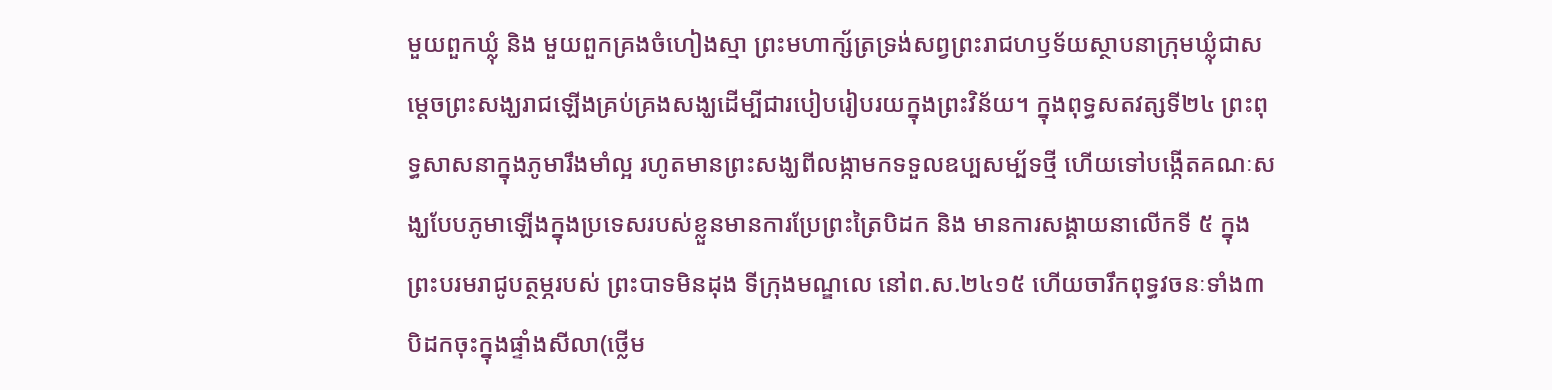មួយពួកឃ្លុំ និង មួយពួកគ្រងចំហៀងស្មា ព្រះមហាក្ស័ត្រទ្រង់សព្វព្រះរាជហឫទ័យស្ថាបនាក្រុមឃ្លុំជាសមេ្តចព្រះសង្ឃរាជឡើងគ្រប់គ្រងសង្ឃដើម្បីជារបៀបរៀបរយក្នុងព្រះវិន័យ។ ក្នុងពុទ្ធសតវត្សទី២៤ ព្រះពុទ្ធសាសនាក្នុងភូមារឹងមាំល្អ រហូតមានព្រះសង្ឃពីលង្កាមកទទួលឧប្បសម្ប័ទថ្មី ហើយទៅបង្កើតគណៈសង្ឃបែបភូមាឡើងក្នុងប្រទេសរបស់ខ្លួនមានការប្រែព្រះត្រៃបិដក និង មានការសង្គាយនាលើកទី ៥ ក្នុងព្រះបរមរាជូបត្ថម្ភរបស់ ព្រះបាទមិនដុង ទីក្រុងមណ្ឌលេ នៅព.ស.២៤១៥ ហើយចារឹកពុទ្ធវចនៈទាំង៣បិដកចុះក្នុងផ្ទាំងសីលា(ថ្លើម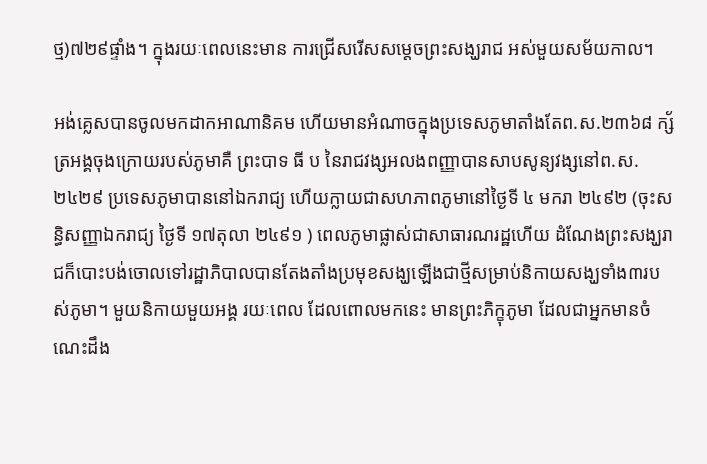ថ្ម)៧២៩ផ្ទាំង។ ក្នុងរយៈពេលនេះមាន ការជ្រើសរើសសម្តេចព្រះសង្ឃរាជ អស់មួយសម័យកាល។

អង់គេ្លសបានចូលមកដាកអាណានិគម ហើយមានអំណាចក្នុងប្រទេសភូមាតាំងតែព.ស.២៣៦៨ ក្ស័ត្រអង្គចុងក្រោយរបស់ភូមាគឺ ព្រះបាទ ធី ប នៃរាជវង្សអលងពញ្ញាបានសាបសូន្យវង្សនៅព.ស.២៤២៩ ប្រទេសភូមាបាននៅឯករាជ្យ ហើយក្លាយជាសហភាពភូមានៅថ្ងៃទី ៤ មករា ២៤៩២ (ចុះសន្ធិសញ្ញាឯករាជ្យ ថ្ងៃទី ១៧តុលា ២៤៩១ ) ពេលភូមាផ្លាស់ជាសាធារណរដ្ឋហើយ ដំណែងព្រះសង្ឃរាជក៏បោះបង់ចោលទៅរដ្ឋាភិបាលបានតែងតាំងប្រមុខសង្ឃឡើងជាថ្មីសម្រាប់និកាយសង្ឃទាំង៣របស់ភូមា។ មួយនិកាយមួយអង្គ រយៈពេល ដែលពោលមកនេះ មានព្រះភិក្ខុភូមា ដែលជាអ្នកមានចំណេះដឹង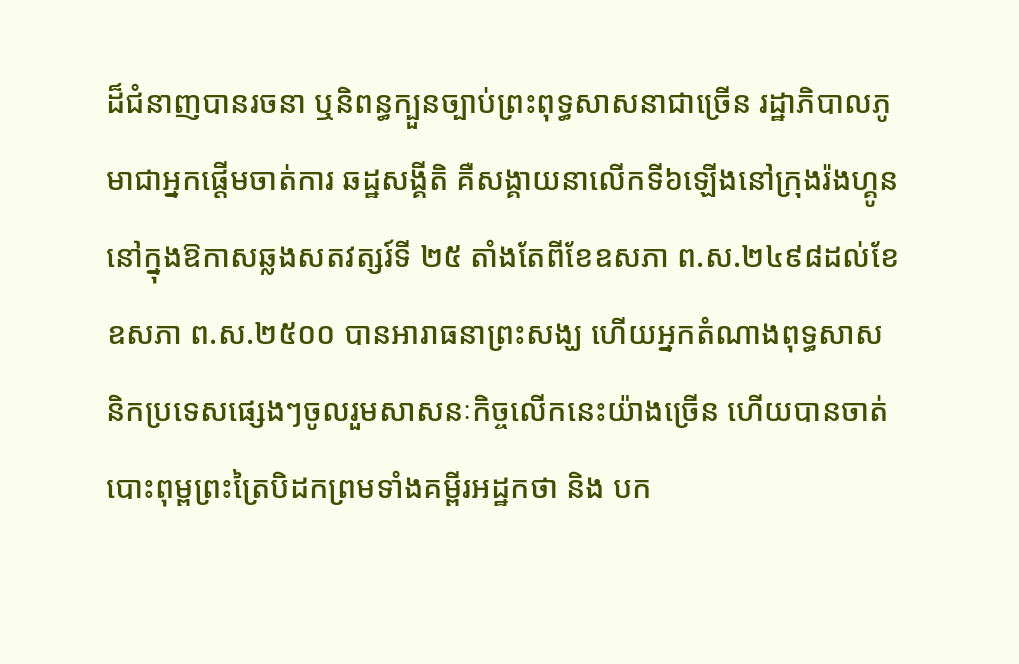ដ៏ជំនាញបានរចនា ឬនិពន្ធក្បួនច្បាប់ព្រះពុទ្ធសាសនាជាច្រើន រដ្ឋាភិបាលភូមាជាអ្នកផ្តើមចាត់ការ ឆដ្ឋសង្គីតិ គឺសង្គាយនាលើកទី៦ឡើងនៅក្រុងរ៉ងហ្គូន នៅក្នុងឱកាសឆ្លងសតវត្សរ៍ទី ២៥ តាំងតែពីខែឧសភា ព.ស.២៤៩៨ដល់ខែឧសភា ព.ស.២៥០០ បានអារាធនាព្រះសង្ឃ ហើយអ្នកតំណាងពុទ្ធសាសនិកប្រទេសផ្សេងៗចូលរួមសាសនៈកិច្ចលើកនេះយ៉ាងច្រើន ហើយបានចាត់បោះពុម្ពព្រះត្រៃបិដកព្រមទាំងគម្ពីរអដ្ឋកថា និង បក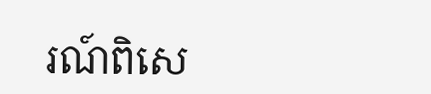រណ៍ពិសេ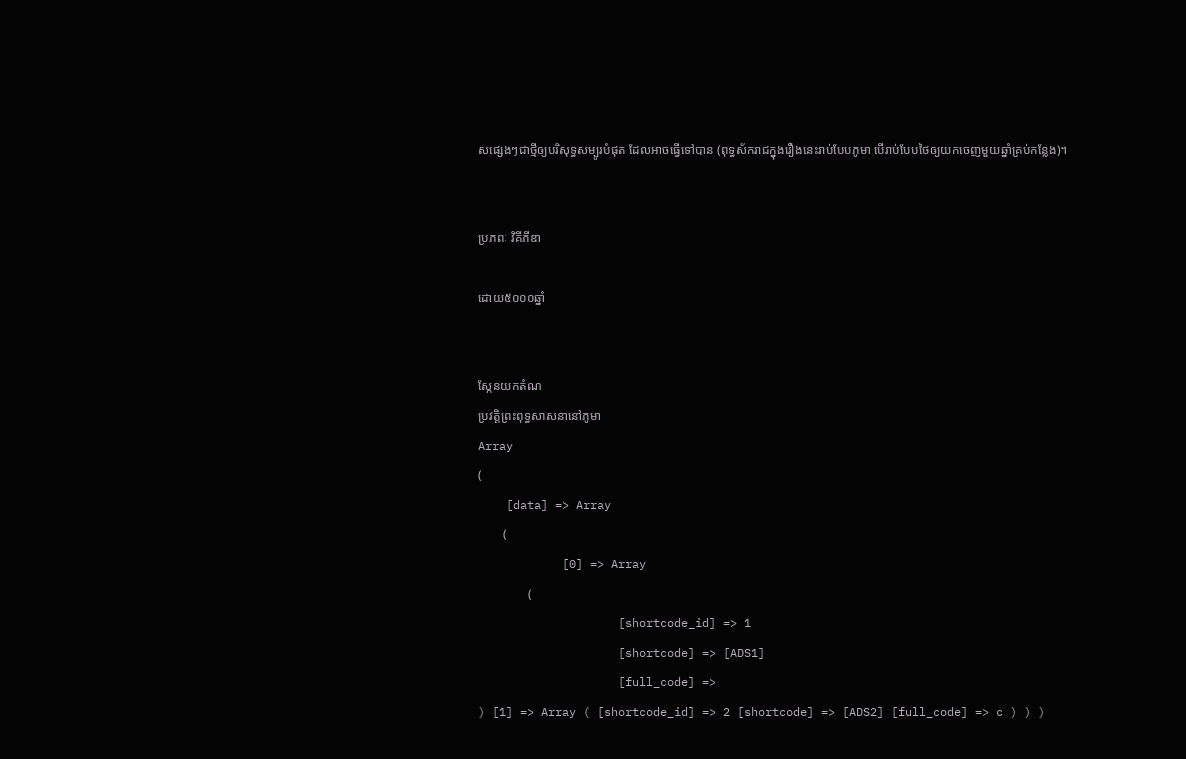សផ្សេងៗជាថ្មីឲ្យបរិសុទ្ធសម្បូរបំផុត ដែលអាចធ្វើទៅបាន (ពុទ្ធស័ករាជក្នុងរឿងនេះរាប់បែបភូមា បើរាប់បែបថៃឲ្យយកចេញមួយឆ្នាំគ្រប់កន្លែង)។


ប្រភពៈ វិគីភីឌា

ដោយ៥០០០ឆ្នាំ


ស្កែនយកតំណ
ប្រវត្តិព្រះពុទ្ធសាសនានៅភូមា
Array
(
    [data] => Array
        (
            [0] => Array
                (
                    [shortcode_id] => 1
                    [shortcode] => [ADS1]
                    [full_code] =>
) [1] => Array ( [shortcode_id] => 2 [shortcode] => [ADS2] [full_code] => c ) ) )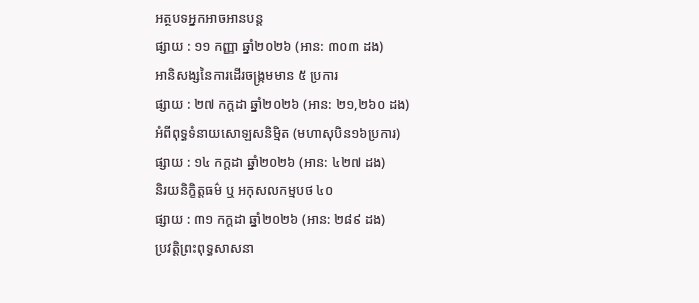អត្ថបទអ្នកអាចអានបន្ត
ផ្សាយ : ១១ កញ្ញា ឆ្នាំ២០២៦ (អាន: ៣០៣ ដង)
អានិសង្សនៃការដើរចង្ក្រមមាន ៥ ប្រការ
ផ្សាយ : ២៧ កក្តដា ឆ្នាំ២០២៦ (អាន: ២១,២៦០ ដង)
អំពីពុទ្ធទំនាយសោឡសនិម្មិត (មហាសុបិន១៦ប្រការ)
ផ្សាយ : ១៤ កក្តដា ឆ្នាំ២០២៦ (អាន: ៤២៧ ដង)
និរយនិក្ខិត្តធម៌ ឬ អកុសលកម្មបថ ៤០
ផ្សាយ : ៣១ កក្តដា ឆ្នាំ២០២៦ (អាន: ២៨៩ ដង)
ប្រវត្តិព្រះពុទ្ធសាសនា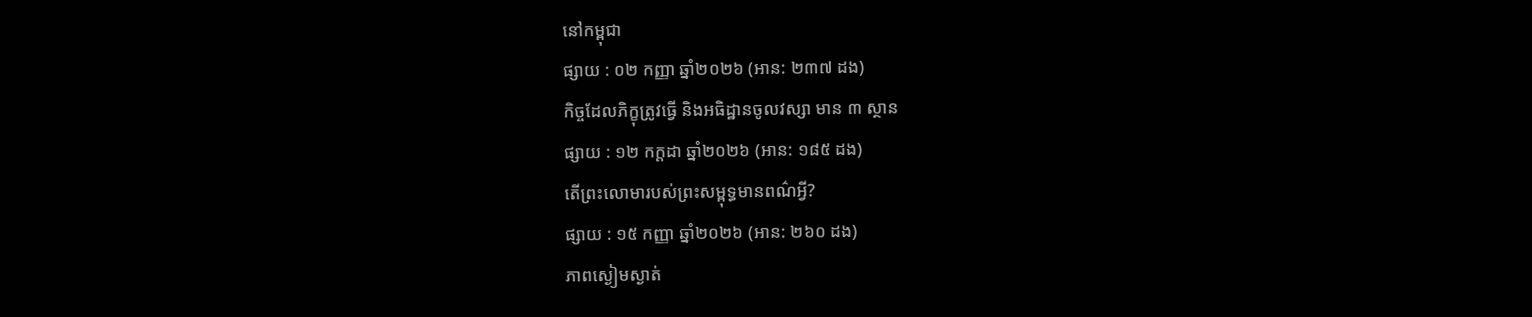នៅកម្ពុជា
ផ្សាយ : ០២ កញ្ញា ឆ្នាំ២០២៦ (អាន: ២៣៧ ដង)
កិច្ចដែលភិក្ខុត្រូវធ្វើ និងអធិដ្ឋានចូលវស្សា មាន ៣ ស្ថាន
ផ្សាយ : ១២ កក្តដា ឆ្នាំ២០២៦ (អាន: ១៨៥ ដង)
តើព្រះលោមារបស់ព្រះសម្ពុទ្ធមានពណ៌អ្វី?
ផ្សាយ : ១៥ កញ្ញា ឆ្នាំ២០២៦ (អាន: ២៦០ ដង)
ភាពស្ងៀមស្ងាត់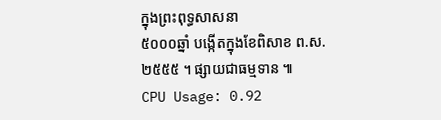ក្នុងព្រះពុទ្ធសាសនា
៥០០០ឆ្នាំ បង្កើតក្នុងខែពិសាខ ព.ស.២៥៥៥ ។ ផ្សាយជាធម្មទាន ៕
CPU Usage: 0.92